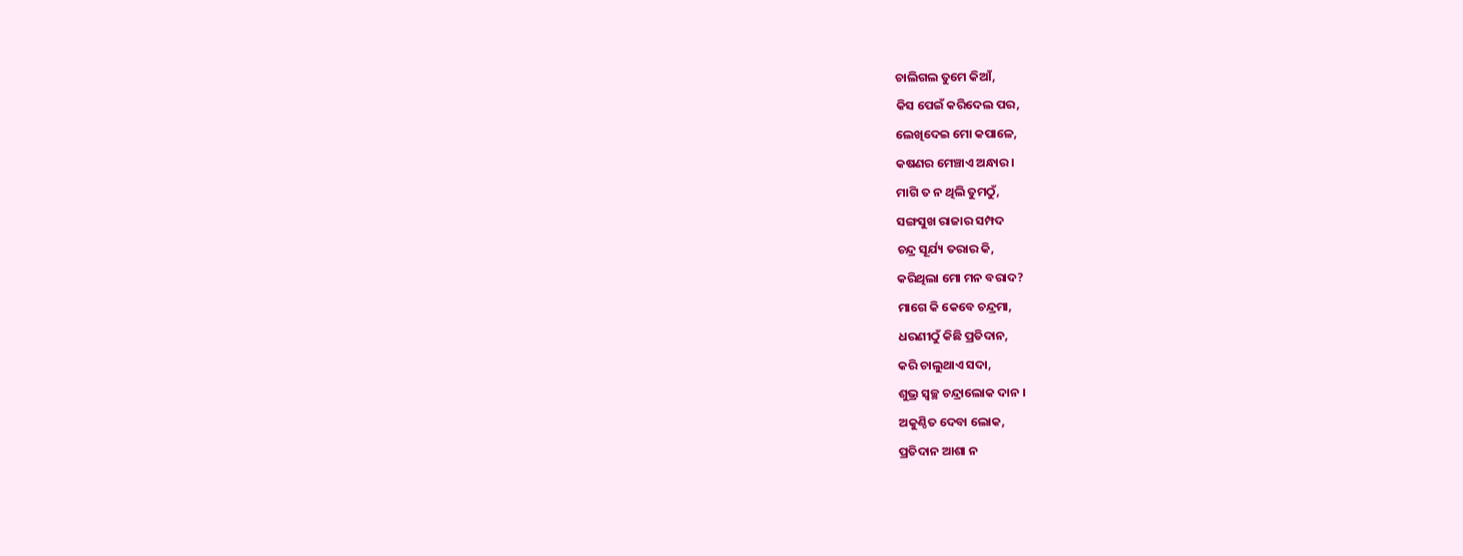ଚାଲିଗଲ ତୁମେ କିଆଁ,
କିସ ପେଇଁ କରିଦେଲ ପର,
ଲେଖିଦେଇ ମୋ କପାଳେ,
କଷଣର ମେଞ୍ଚାଏ ଅନ୍ଧାର ।
ମାଗି ତ ନ ଥିଲି ତୁମଠୁଁ,
ସଙ୍ଗସୁଖ ରାଜାର ସମ୍ପଦ
ଚନ୍ଦ୍ର ସୂର୍ଯ୍ୟ ତରାର କି,
କରିଥିଲା ମୋ ମନ ବରାଦ?
ମାଗେ କି କେବେ ଚନ୍ଦ୍ରମା,
ଧରଣୀଠୁଁ କିଛି ପ୍ରତିଦାନ,
କରି ଚାଲୁଥାଏ ସଦା,
ଶୁଭ୍ର ସ୍ଵଚ୍ଛ ଚନ୍ଦ୍ରାଲୋକ ଦାନ ।
ଅକୁଣ୍ଠିତ ଦେବା ଲୋକ,
ପ୍ରତିଦାନ ଆଶା ନ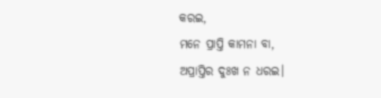କରଇ,
ମନେ ପ୍ରାପ୍ତି କାମନା ବା,
ଅପ୍ରାପ୍ତିର ଦୁଃଖ ନ ଧରଇ।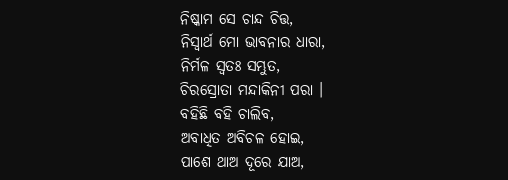ନିଷ୍କାମ ସେ ଚାନ୍ଦ ଚିତ୍ତ,
ନିସ୍ଵାର୍ଥ ମୋ ଭାବନାର ଧାରା,
ନିର୍ମଳ ସ୍ଵତଃ ସମ୍ଭୁତ,
ଚିରସ୍ରୋତା ମନ୍ଦାକିନୀ ପରା ।
ବହିଛି ବହି ଚାଲିବ,
ଅବାଧିତ ଅବିଚଳ ହୋଇ,
ପାଶେ ଥାଅ ଦୂରେ ଯାଅ,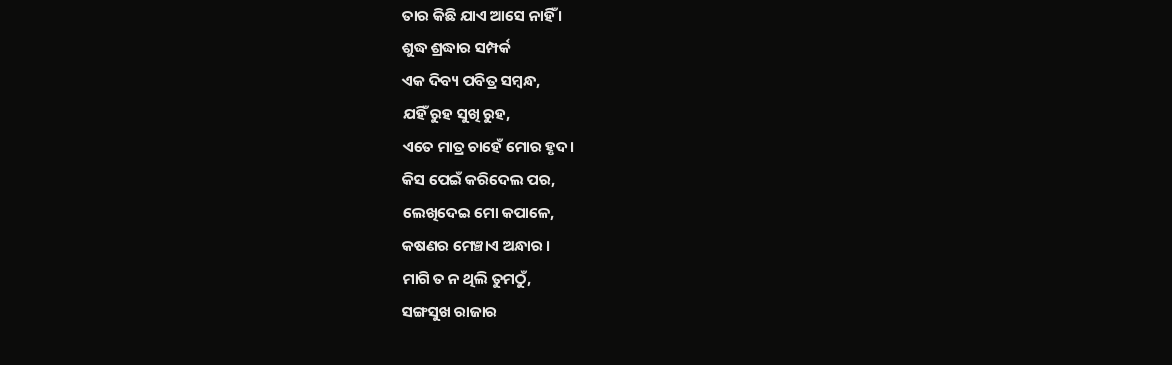ତାର କିଛି ଯାଏ ଆସେ ନାହିଁ ।
ଶୁଦ୍ଧ ଶ୍ରଦ୍ଧାର ସମ୍ପର୍କ
ଏକ ଦିବ୍ୟ ପବିତ୍ର ସମ୍ବନ୍ଧ,
ଯହିଁ ରୁହ ସୁଖି ରୁହ,
ଏତେ ମାତ୍ର ଚାହେଁ ମୋର ହୃଦ।
କିସ ପେଇଁ କରିଦେଲ ପର,
ଲେଖିଦେଇ ମୋ କପାଳେ,
କଷଣର ମେଞ୍ଚାଏ ଅନ୍ଧାର ।
ମାଗି ତ ନ ଥିଲି ତୁମଠୁଁ,
ସଙ୍ଗସୁଖ ରାଜାର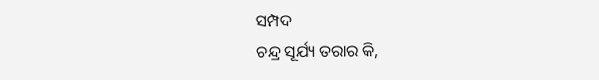ସମ୍ପଦ
ଚନ୍ଦ୍ର ସୂର୍ଯ୍ୟ ତରାର କି,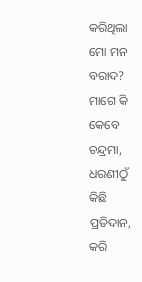କରିଥିଲା ମୋ ମନ ବରାଦ?
ମାଗେ କି କେବେ ଚନ୍ଦ୍ରମା,
ଧରଣୀଠୁଁ କିଛି ପ୍ରତିଦାନ,
କରି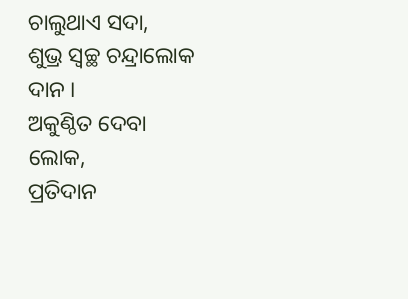ଚାଲୁଥାଏ ସଦା,
ଶୁଭ୍ର ସ୍ଵଚ୍ଛ ଚନ୍ଦ୍ରାଲୋକ ଦାନ ।
ଅକୁଣ୍ଠିତ ଦେବା ଲୋକ,
ପ୍ରତିଦାନ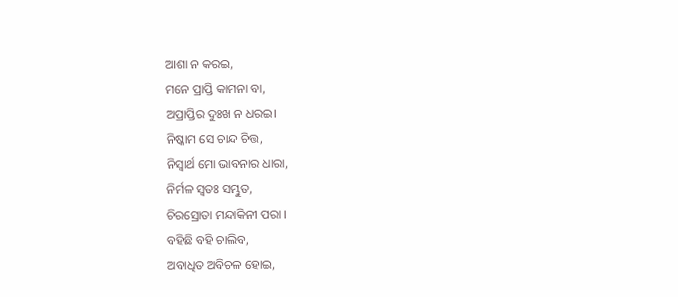ଆଶା ନ କରଇ,
ମନେ ପ୍ରାପ୍ତି କାମନା ବା,
ଅପ୍ରାପ୍ତିର ଦୁଃଖ ନ ଧରଇ।
ନିଷ୍କାମ ସେ ଚାନ୍ଦ ଚିତ୍ତ,
ନିସ୍ଵାର୍ଥ ମୋ ଭାବନାର ଧାରା,
ନିର୍ମଳ ସ୍ଵତଃ ସମ୍ଭୁତ,
ଚିରସ୍ରୋତା ମନ୍ଦାକିନୀ ପରା ।
ବହିଛି ବହି ଚାଲିବ,
ଅବାଧିତ ଅବିଚଳ ହୋଇ,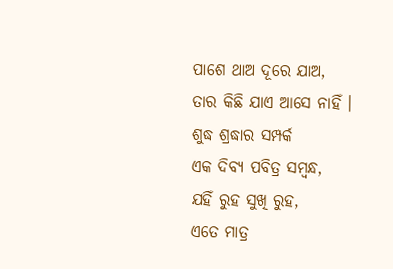ପାଶେ ଥାଅ ଦୂରେ ଯାଅ,
ତାର କିଛି ଯାଏ ଆସେ ନାହିଁ ।
ଶୁଦ୍ଧ ଶ୍ରଦ୍ଧାର ସମ୍ପର୍କ
ଏକ ଦିବ୍ୟ ପବିତ୍ର ସମ୍ବନ୍ଧ,
ଯହିଁ ରୁହ ସୁଖି ରୁହ,
ଏତେ ମାତ୍ର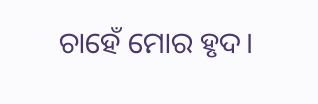ଚାହେଁ ମୋର ହୃଦ।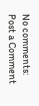No comments:
Post a Comment